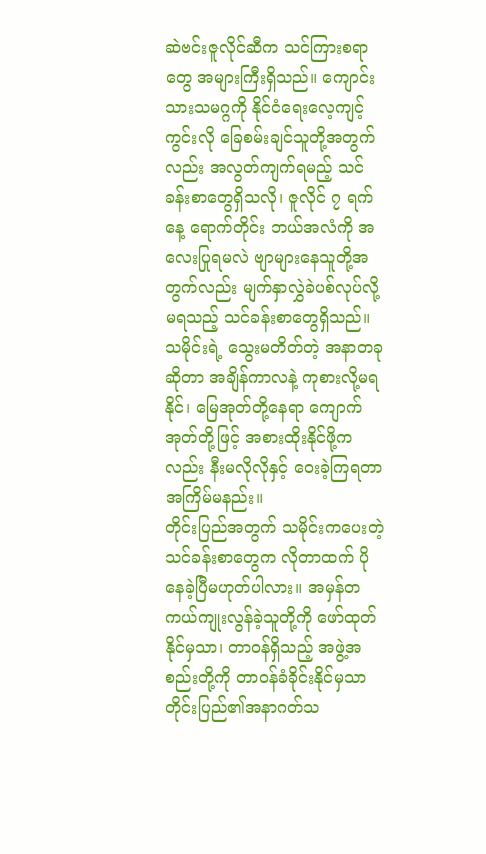ဆဲဗင်းဇူလိုင်ဆီက သင်ကြားစရာတွေ အများကြီးရှိသည်။ ကျောင်းသားသမဂ္ဂကို နိုင်ငံရေးလေ့ကျင့်ကွင်းလို ခြေစမ်းချင်သူတို့အတွက်လည်း အလွတ်ကျက်ရမည့် သင်ခန်းစာတွေရှိသလို၊ ဇူလိုင် ၇ ရက်နေ့ ရောက်တိုင်း ဘယ်အလံကို အလေးပြုရမလဲ ဗျာများနေသူတို့အတွက်လည်း မျက်နှာလွှဲခဲပစ်လုပ်လို့မရသည့် သင်ခန်းစာတွေရှိသည်။ သမိုင်းရဲ့ သွေးမတိတ်တဲ့ အနာတခုဆိုတာ အချိန်ကာလနဲ့ ကုစားလို့မရနိုင်၊ မြေအုတ်တို့နေရာ ကျောက်အုတ်တို့ဖြင့် အစားထိုးနိုင်ဖို့ကလည်း နီးမလိုလိုနှင့် ဝေးခဲ့ကြရတာ အကြိမ်မနည်း။
တိုင်းပြည်အတွက် သမိုင်းကပေးတဲ့သင်ခန်းစာတွေက လိုတာထက် ပိုနေခဲ့ပြီမဟုတ်ပါလား။ အမှန်တကယ်ကျုးလွန်ခဲ့သူတို့ကို ဖော်ထုတ်နိုင်မှသာ၊ တာဝန်ရှိသည့် အဖွဲ့အစည်းတို့ကို တာဝန်ခံခိုင်းနိုင်မှသာ တိုင်းပြည်၏အနာဂတ်သ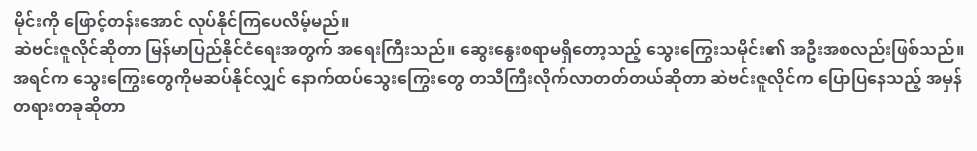မိုင်းကို ဖြောင့်တန်းအောင် လုပ်နိုင်ကြပေလိမ့်မည်။
ဆဲဗင်းဇူလိုင်ဆိုတာ မြန်မာပြည်နိုင်ငံရေးအတွက် အရေးကြီးသည်။ ဆွေးနွေးစရာမရှိတော့သည့် သွေးကြွေးသမိုင်း၏ အဦးအစလည်းဖြစ်သည်။ အရင်က သွေးကြွေးတွေကိုမဆပ်နိုင်လျှင် နောက်ထပ်သွေးကြွေးတွေ တသီကြီးလိုက်လာတတ်တယ်ဆိုတာ ဆဲဗင်းဇူလိုင်က ပြောပြနေသည့် အမှန်တရားတခုဆိုတာ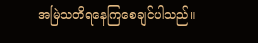အမြဲသတိရနေကြစေချင်ပါသည်။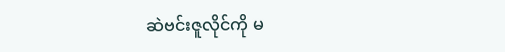ဆဲဗင်းဇူလိုင်ကို မ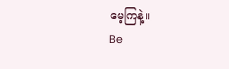မေ့ကြနဲ့။
Be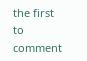the first to comment